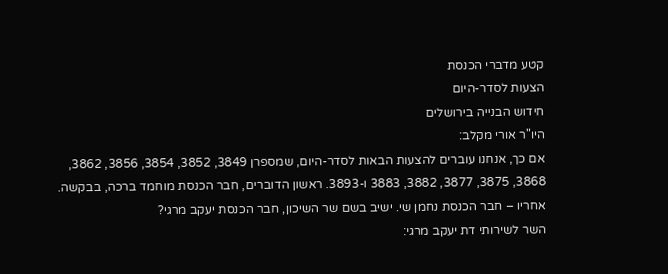קטע מדברי הכנסת
הצעות לסדר-היום
חידוש הבנייה בירושלים
היו"ר אורי מקלב:
אם כך, אנחנו עוברים להצעות הבאות לסדר-היום, שמספרן 3849, 3852, 3854, 3856, 3862, 3868, 3875, 3877, 3882, 3883 ו-3893. ראשון הדוברים, חבר הכנסת מוחמד ברכה, בבקשה. אחריו – חבר הכנסת נחמן שי. ישיב בשם שר השיכון, חבר הכנסת יעקב מרגי?
השר לשירותי דת יעקב מרגי: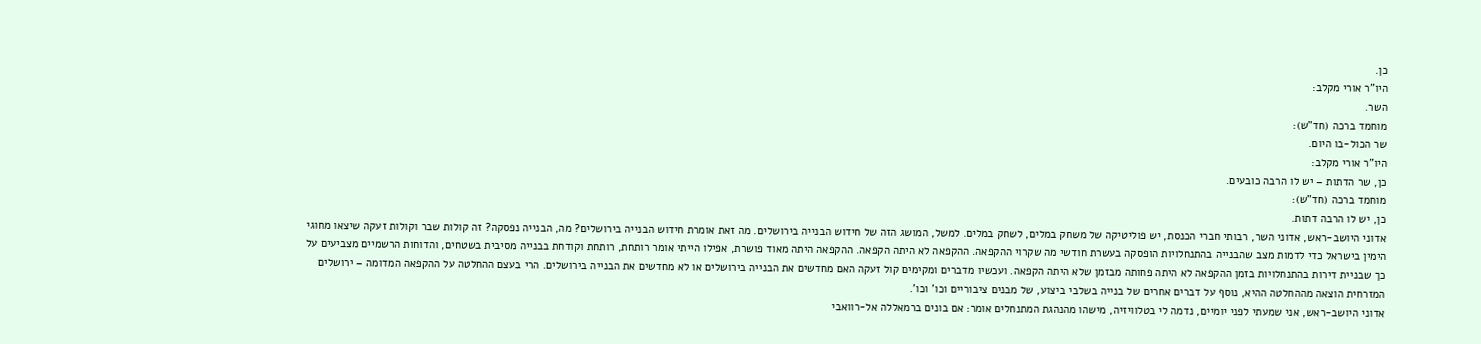כן.
היו"ר אורי מקלב:
השר.
מוחמד ברכה (חד"ש):
שר הכול-בו היום.
היו"ר אורי מקלב:
כן, שר הדתות – יש לו הרבה כובעים.
מוחמד ברכה (חד"ש):
כן, יש לו הרבה דתות.
אדוני היושב-ראש, אדוני השר, רבותי חברי הכנסת, יש פוליטיקה של משחק במלים, לשחק במלים. למשל, המושג הזה של חידוש הבנייה בירושלים. מה זאת אומרת חידוש הבנייה בירושלים? מה, הבנייה נפסקה? זה קולות שבר וקולות זעקה שיצאו מחוגי הימין בישראל כדי לדמות מצב שהבנייה בהתנחלויות הופסקה בעשרת חודשי מה שקרוי ההקפאה. ההקפאה לא היתה הקפאה. ההקפאה היתה מאוד פושרת, אפילו הייתי אומר רותחת, רותחת וקודחת בבנייה מסיבית בשטחים, והדוחות הרשמיים מצביעים על כך שבניית דירות בהתנחלויות בזמן ההקפאה לא היתה פחותה מבזמן שלא היתה הקפאה. ועכשיו מדברים ומקימים קול זעקה האם מחדשים את הבנייה בירושלים או לא מחדשים את הבנייה בירושלים. הרי בעצם ההחלטה על ההקפאה המדומה – ירושלים המזרחית הוצאה מההחלטה ההיא, נוסף על דברים אחרים של בנייה בשלבי ביצוע, של מבנים ציבוריים וכו' וכו'.
אדוני היושב-ראש, אני שמעתי לפני יומיים, נדמה לי בטלוויזיה, מישהו מהנהגת המתנחלים אומר: אם בונים ברמאללה אל-רוואבי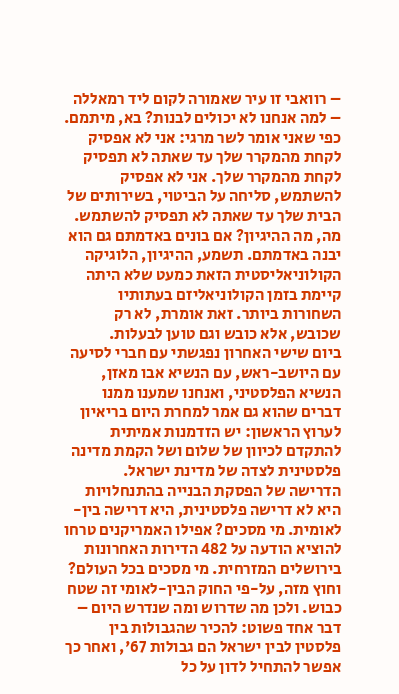– רוואבי זו עיר שאמורה לקום ליד רמאללה – למה אנחנו לא יכולים לבנות? בא, מיתמם. כפי שאני אומר לשר מרגי: אני לא אפסיק לקחת מהמקרר שלך עד שאתה לא תפסיק לקחת מהמקרר שלך. אני לא אפסיק להשתמש, סליחה על הביטוי, בשירותים של הבית שלך עד שאתה לא תפסיק להשתמש. מה, מה ההיגיון? אם בונים באדמתם גם הוא יבנה באדמתם. תשמע, ההיגיון, הלוגיקה הקולוניאליסטית הזאת כמעט שלא היתה קיימת בזמן הקולוניאליזם בעתותיו השחורות ביותר. זאת אומרת, לא רק שכובש, אלא כובש וגם טוען לבעלות.
ביום שישי האחרון נפגשתי עם חברי לסיעה עם היושב-ראש, עם הנשיא אבו מאזן, הנשיא הפלסטיני, ואנחנו שמענו ממנו דברים שהוא גם אמר למחרת היום בריאיון לערוץ הראשון: יש הזדמנות אמיתית להתקדם לכיוון של שלום ושל הקמת מדינה פלסטינית לצדה של מדינת ישראל.
הדרישה של הפסקת הבנייה בהתנחלויות היא לא דרישה פלסטינית, היא דרישה בין-לאומית. מי מסכים? אפילו האמריקנים טרחו להוציא הודעה על 482 הדירות האחרונות בירושלים המזרחית. מי מסכים בכל העולם? וחוץ מזה, על-פי החוק הבין-לאומי זה שטח כבוש. ולכן מה שדרוש ומה שנדרש היום – דבר אחד פשוט: להכיר שהגבולות בין פלסטין לבין ישראל הם גבולות 67', ואחר כך אפשר להתחיל לדון על כל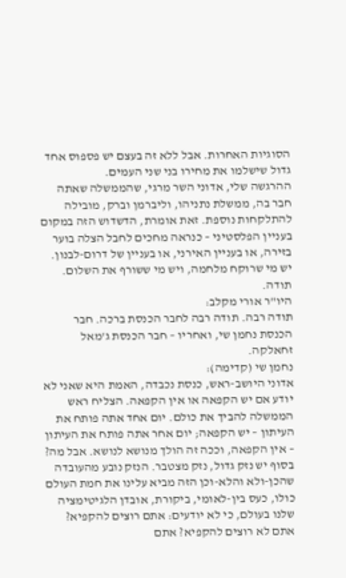הסוגיות האחרות. אבל ללא זה בעצם יש פספוס אחד גדול שישלמו את מחירו בני שני העמים.
ההרגשה שלי, אדוני השר מרגי, שהממשלה שאתה חבר בה, ממשלת נתניהו, וליברמן וברק, מובילה להתלקחות נוספת. זאת אומרת, הדשדוש הזה במקום בעניין הפלסטיני – כנראה מחכים לחבל הצלה בוער בזירה, או בעניין האירני, או בעניין של דרום-לבנון. יש מי שרוקח מלחמה, ויש מי ששורף את השלום. תודה.
היו"ר אורי מקלב:
תודה רבה. תודה רבה לחבר הכנסת ברכה. חבר הכנסת נחמן שי, ואחריו – חבר הכנסת ג'מאל זחאלקה.
נחמן שי (קדימה):
אדוני היושב-ראש, כנסת נכבדה, האמת היא שאני לא יודע אם יש הקפאה או אין הקפאה. הצליח ראש הממשלה להביך את כולם. יום אחד אתה פותח את העיתון – יש הקפאה; יום אחר אתה פותח את העיתון – אין הקפאה, וככה זה הולך מנושא לנושא. אבל מה? בסוף יש נזק גדול, נזק מצטבר. הנזק נובע מהעובדה שהכן-ולא והלא-וכן הזה מביא עלינו את חמת העולם כולו, כעס בין-לאומי, ביקורת, אובדן הלגיטימציה שלנו בעולם, כי לא יודעים: אתם רוצים להקפיא? אתם לא רוצים להקפיא? אתם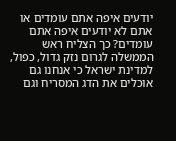יודעים איפה אתם עומדים או אתם לא יודעים איפה אתם עומדים? כך הצליח ראש הממשלה לגרום נזק גדול, כפול, למדינת ישראל כי אנחנו גם אוכלים את הדג המסריח וגם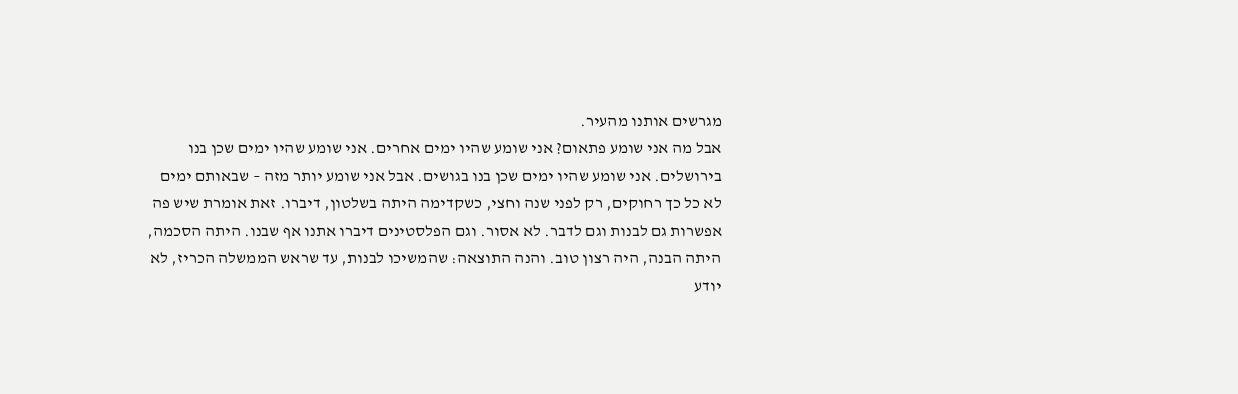מגרשים אותנו מהעיר.
אבל מה אני שומע פתאום? אני שומע שהיו ימים אחרים. אני שומע שהיו ימים שכן בנו בירושלים. אני שומע שהיו ימים שכן בנו בגושים. אבל אני שומע יותר מזה – שבאותם ימים לא כל כך רחוקים, רק לפני שנה וחצי, כשקדימה היתה בשלטון, דיברו. זאת אומרת שיש פה אפשרות גם לבנות וגם לדבר. לא אסור. וגם הפלסטינים דיברו אתנו אף שבנו. היתה הסכמה, היתה הבנה, היה רצון טוב. והנה התוצאה: שהמשיכו לבנות, עד שראש הממשלה הכריז, לא יודע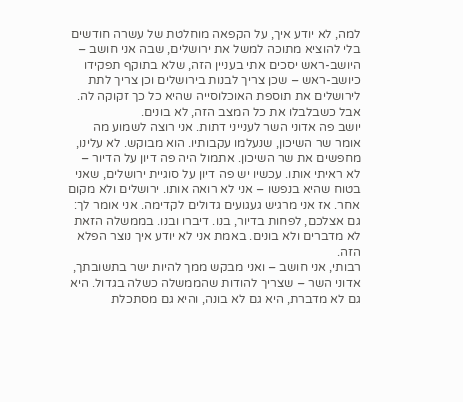למה, לא יודע איך, על הקפאה מוחלטת של עשרה חודשים בלי להוציא מתוכה למשל את ירושלים, שבה אני חושב – היושב-ראש יסכים אתי בעניין הזה, שלא בתוקף תפקידו כיושב-ראש – שכן צריך לבנות בירושלים וכן צריך לתת לירושלים את תוספת האוכלוסייה שהיא כל כך זקוקה לה. אבל כשבלבלו את כל המצב הזה, לא בונים.
יושב פה אדוני השר לענייני דתות. אני רוצה לשמוע מה אומר שר השיכון, שנעלמו עקבותיו. הוא מבוקש. לא עלינו, מחפשים את שר השיכון. אתמול היה פה דיון על הדיור – לא ראיתי אותו. עכשיו יש פה דיון על סוגיית ירושלים, שאני בטוח שהיא בנפשו – אני לא רואה אותו. ירושלים ולא מקום אחר. אז אני מרגיש געגועים גדולים לקדימה. אני אומר לך: גם אצלכם, לפחות בדיור, בנו. דיברו ובנו. בממשלה הזאת לא מדברים ולא בונים. באמת אני לא יודע איך נוצר הפלא הזה.
רבותי, אני חושב – ואני מבקש ממך להיות ישר בתשובתך, אדוני השר – שצריך להודות שהממשלה כשלה בגדול. היא גם לא מדברת, היא גם לא בונה, והיא גם מסתכלת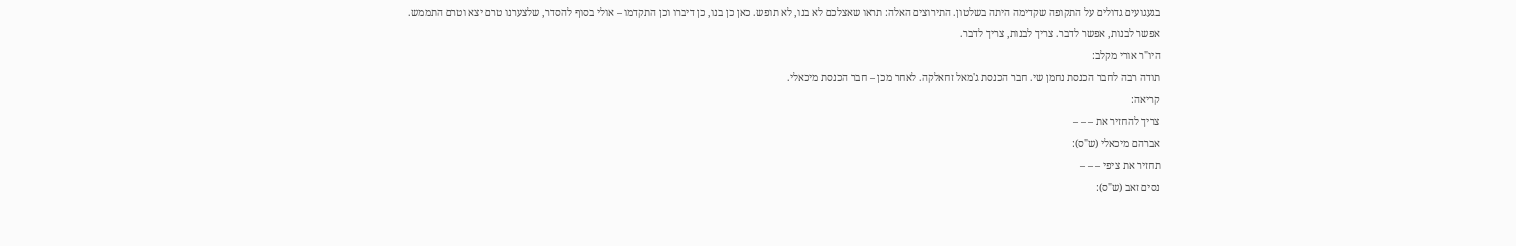בגעגועים גדולים על התקופה שקדימה היתה בשלטון. התירוצים האלה: תראו שאצלכם לא בנו, לא תופש. כאן כן בנו, כן דיברו וכן התקדמו – אולי בסוף להסדר, שלצערנו טרם יצא וטרם התממש. אפשר לבנות, אפשר לדבר. צריך לבנות, צריך לדבר.
היו"ר אורי מקלב:
תודה רבה לחבר הכנסת נחמן שי. חבר הכנסת ג'מאל זחאלקה. לאחר מכן – חבר הכנסת מיכאלי.
קריאה:
צריך להחזיר את – – –
אברהם מיכאלי (ש"ס):
תחזיר את ציפי – – –
נסים זאב (ש"ס):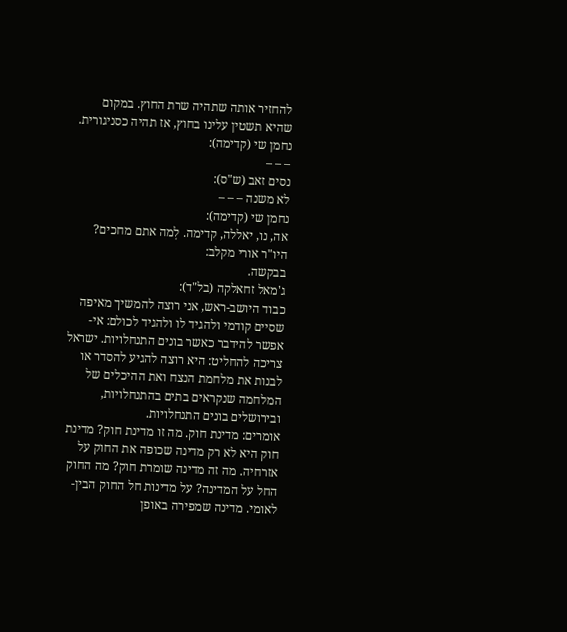להחזיר אותה שתהיה שרת החוץ. במקום שהיא תשטין עלינו בחוץ, אז תהיה כסניגורית.
נחמן שי (קדימה):
– – –
נסים זאב (ש"ס):
לא משנה – – –
נחמן שי (קדימה):
אה, נו, יאללה, קדימה. לְמה אתם מחכים?
היו"ר אורי מקלב:
בבקשה.
ג'מאל זחאלקה (בל"ד):
כבוד היושב-ראש, אני רוצה להמשיך מאיפה שסיים קודמי ולהגיד לו ולהגיד לכולם: אי-אפשר להידבר כאשר בונים התנחלויות. ישראל צריכה להחליט: היא רוצה להגיע להסדר או לבנות את מלחמת הנצח ואת ההיכלים של המלחמה שנקראים בתים בהתנחלויות, ובירושלים בונים התנחלויות.
אומרים: מדינת חוק. מה זו מדינת חוק? מדינת חוק היא לא רק מדינה שכופה את החוק על אזרחיה. מה זה מדינה שומרת חוק? מה החוק החל על המדינה? על מדינות חל החוק הבין-לאומי. מדינה שמפירה באופן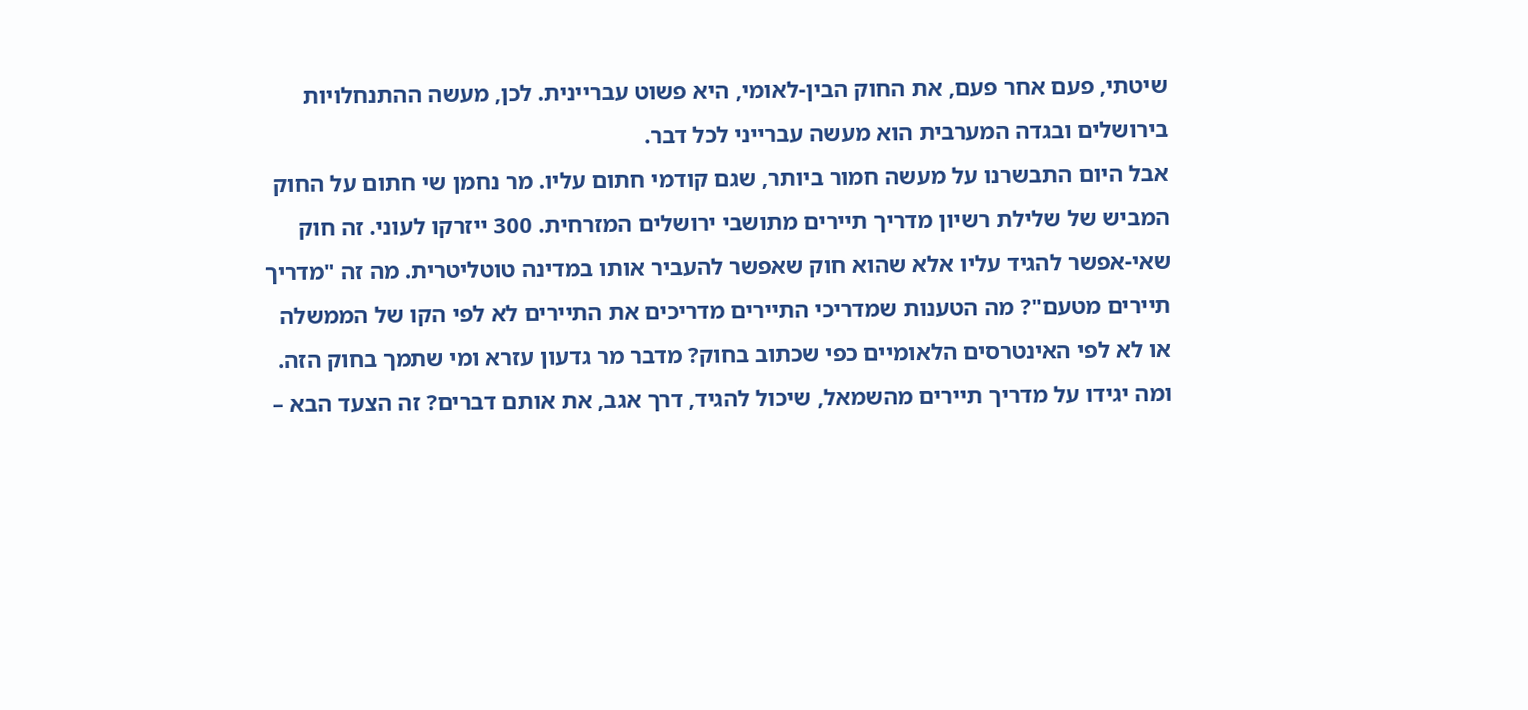שיטתי, פעם אחר פעם, את החוק הבין-לאומי, היא פשוט עבריינית. לכן, מעשה ההתנחלויות בירושלים ובגדה המערבית הוא מעשה עברייני לכל דבר.
אבל היום התבשרנו על מעשה חמור ביותר, שגם קודמי חתום עליו. מר נחמן שי חתום על החוק המביש של שלילת רשיון מדריך תיירים מתושבי ירושלים המזרחית. 300 ייזרקו לעוני. זה חוק שאי-אפשר להגיד עליו אלא שהוא חוק שאפשר להעביר אותו במדינה טוטליטרית. מה זה "מדריך תיירים מטעם"? מה הטענות שמדריכי התיירים מדריכים את התיירים לא לפי הקו של הממשלה או לא לפי האינטרסים הלאומיים כפי שכתוב בחוק? מדבר מר גדעון עזרא ומי שתמך בחוק הזה. ומה יגידו על מדריך תיירים מהשמאל, שיכול להגיד, דרך אגב, את אותם דברים? זה הצעד הבא –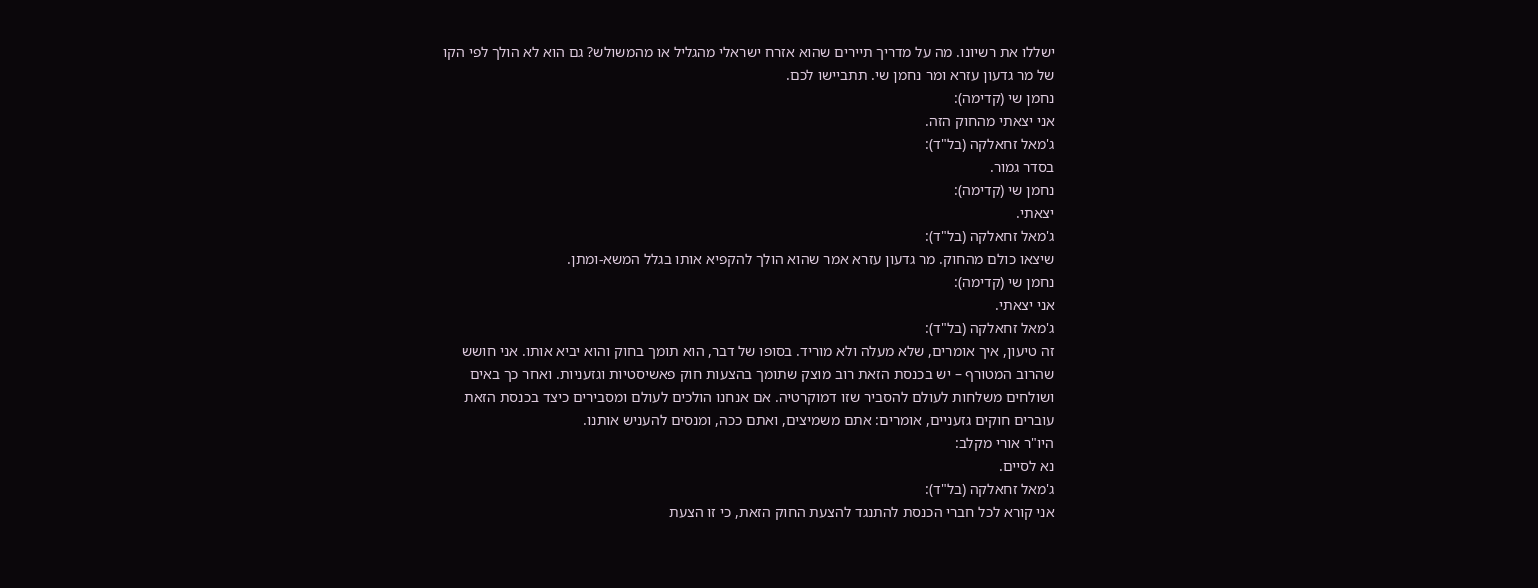ישללו את רשיונו. מה על מדריך תיירים שהוא אזרח ישראלי מהגליל או מהמשולש? גם הוא לא הולך לפי הקו של מר גדעון עזרא ומר נחמן שי. תתביישו לכם.
נחמן שי (קדימה):
אני יצאתי מהחוק הזה.
ג'מאל זחאלקה (בל"ד):
בסדר גמור.
נחמן שי (קדימה):
יצאתי.
ג'מאל זחאלקה (בל"ד):
שיצאו כולם מהחוק. מר גדעון עזרא אמר שהוא הולך להקפיא אותו בגלל המשא-ומתן.
נחמן שי (קדימה):
אני יצאתי.
ג'מאל זחאלקה (בל"ד):
זה טיעון, איך אומרים, שלא מעלה ולא מוריד. בסופו של דבר, הוא תומך בחוק והוא יביא אותו. אני חושש שהרוב המטורף – יש בכנסת הזאת רוב מוצק שתומך בהצעות חוק פאשיסטיות וגזעניות. ואחר כך באים ושולחים משלחות לעולם להסביר שזו דמוקרטיה. אם אנחנו הולכים לעולם ומסבירים כיצד בכנסת הזאת עוברים חוקים גזעניים, אומרים: אתם משמיצים, ואתם ככה, ומנסים להעניש אותנו.
היו"ר אורי מקלב:
נא לסיים.
ג'מאל זחאלקה (בל"ד):
אני קורא לכל חברי הכנסת להתנגד להצעת החוק הזאת, כי זו הצעת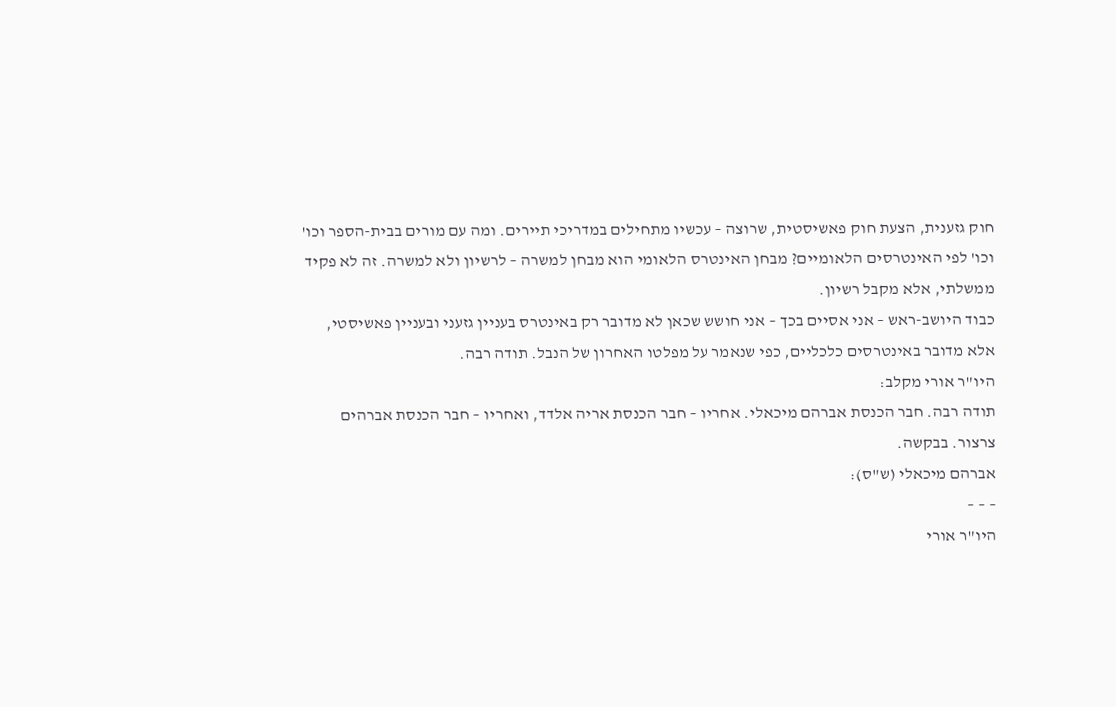חוק גזענית, הצעת חוק פאשיסטית, שרוצה – עכשיו מתחילים במדריכי תיירים. ומה עם מורים בבית-הספר וכו' וכו' לפי האינטרסים הלאומיים? מבחן האינטרס הלאומי הוא מבחן למשרה – לרשיון ולא למשרה. זה לא פקיד ממשלתי, אלא מקבל רשיון.
כבוד היושב-ראש – אני אסיים בכך – אני חושש שכאן לא מדובר רק באינטרס בעניין גזעני ובעניין פאשיסטי, אלא מדובר באינטרסים כלכליים, כפי שנאמר על מפלטו האחרון של הנבל. תודה רבה.
היו"ר אורי מקלב:
תודה רבה. חבר הכנסת אברהם מיכאלי. אחריו – חבר הכנסת אריה אלדד, ואחריו – חבר הכנסת אברהים צרצור. בבקשה.
אברהם מיכאלי (ש"ס):
– – –
היו"ר אורי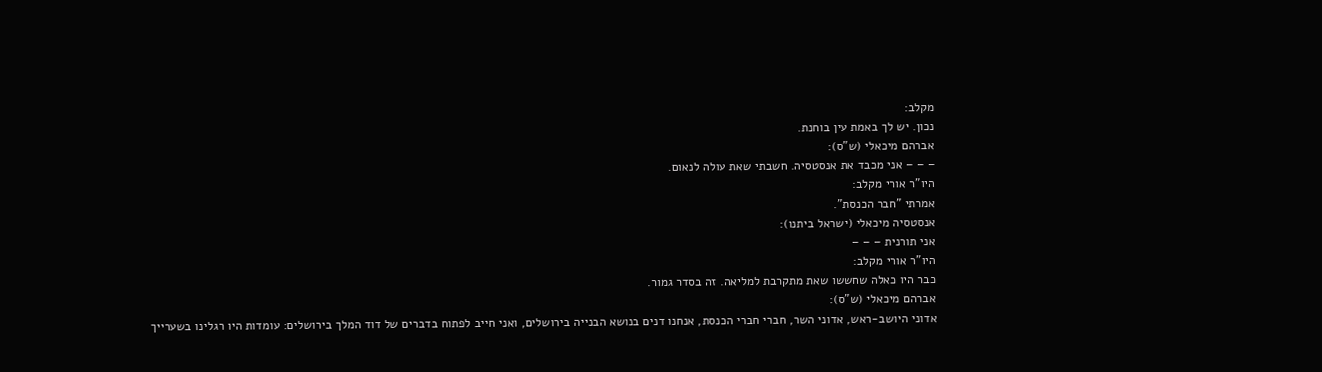מקלב:
נכון. יש לך באמת עין בוחנת.
אברהם מיכאלי (ש"ס):
– – – אני מכבד את אנסטסיה. חשבתי שאת עולה לנאום.
היו"ר אורי מקלב:
אמרתי "חבר הכנסת".
אנסטסיה מיכאלי (ישראל ביתנו):
אני תורנית – – –
היו"ר אורי מקלב:
כבר היו כאלה שחששו שאת מתקרבת למליאה. זה בסדר גמור.
אברהם מיכאלי (ש"ס):
אדוני היושב-ראש, אדוני השר, חברי חברי הכנסת, אנחנו דנים בנושא הבנייה בירושלים, ואני חייב לפתוח בדברים של דוד המלך בירושלים: עומדות היו רגלינו בשערייך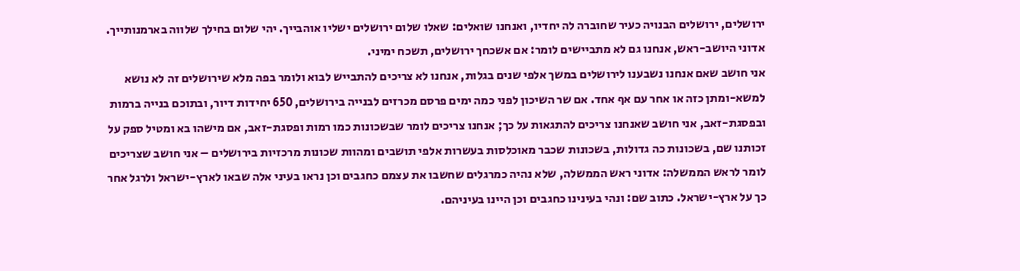ירושלים, ירושלים הבנויה כעיר שחוברה לה יחדיו, ואנחנו שואלים: שאלו שלום ירושלים ישליו אוהבייך. יהי שלום בחילך שלווה בארמנותייך. אדוני היושב-ראש, אנחנו גם לא מתביישים לומר: אם אשכחך ירושלים, תשכח ימיני.
אני חושב שאם אנחנו נשבענו לירושלים במשך אלפי שנים בגלות, אנחנו לא צריכים להתבייש לבוא ולומר בפה מלא שירושלים זה לא נושא למשא-ומתן כזה או אחר עם אף אחד. אם שר השיכון לפני כמה ימים פרסם מכרזים לבנייה בירושלים, 650 יחידות דיור, ובתוכם בנייה ברמות ובפסגת-זאב, אני חושב שאנחנו צריכים להתגאות על כך; אנחנו צריכים לומר שבשכונות כמו רמות ופסגת-זאב, אם מישהו בא ומטיל ספק על זכותנו שם, בשכונות כה גדולות, בשכונות שכבר מאוכלסות בעשרות אלפי תושבים ומהוות שכונות מרכזיות בירושלים – אני חושב שצריכים לומר לראש הממשלה: אדוני ראש הממשלה, שלא נהיה כמרגלים שחשבו את עצמם כחגבים וכן נראו בעיני אלה שבאו לארץ-ישראל ולרגל אחר כך על ארץ-ישראל. כתוב שם: ונהי בעינינו כחגבים וכן היינו בעיניהם.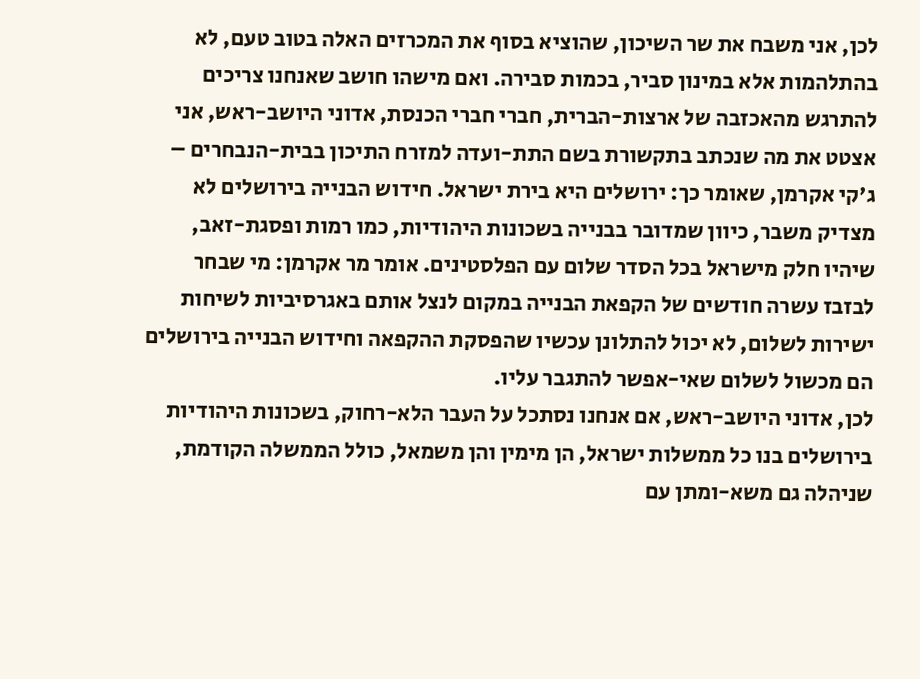לכן, אני משבח את שר השיכון, שהוציא בסוף את המכרזים האלה בטוב טעם, לא בהתלהמות אלא במינון סביר, בכמות סבירה. ואם מישהו חושב שאנחנו צריכים להתרגש מהאכזבה של ארצות-הברית, חברי חברי הכנסת, אדוני היושב-ראש, אני אצטט את מה שנכתב בתקשורת בשם התת-ועדה למזרח התיכון בבית-הנבחרים – ג'קי אקרמן, שאומר כך: ירושלים היא בירת ישראל. חידוש הבנייה בירושלים לא מצדיק משבר, כיוון שמדובר בבנייה בשכונות היהודיות, כמו רמות ופסגת-זאב, שיהיו חלק מישראל בכל הסדר שלום עם הפלסטינים. אומר מר אקרמן: מי שבחר לבזבז עשרה חודשים של הקפאת הבנייה במקום לנצל אותם באגרסיביות לשיחות ישירות לשלום, לא יכול להתלונן עכשיו שהפסקת ההקפאה וחידוש הבנייה בירושלים הם מכשול לשלום שאי-אפשר להתגבר עליו.
לכן, אדוני היושב-ראש, אם אנחנו נסתכל על העבר הלא-רחוק, בשכונות היהודיות בירושלים בנו כל ממשלות ישראל, הן מימין והן משמאל, כולל הממשלה הקודמת, שניהלה גם משא-ומתן עם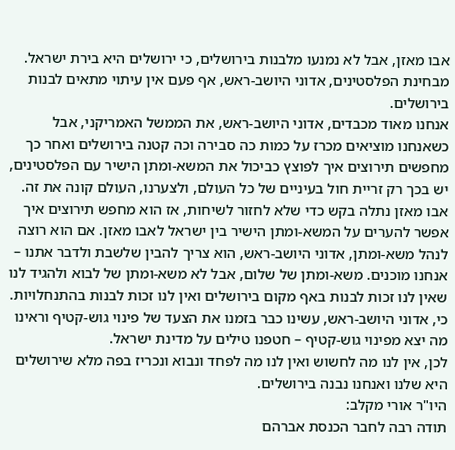אבו מאזן, אבל לא נמנעו מלבנות בירושלים, כי ירושלים היא בירת ישראל. מבחינת הפלסטינים, אדוני היושב-ראש, אף פעם אין עיתוי מתאים לבנות בירושלים.
אנחנו מאוד מכבדים, אדוני היושב-ראש, את הממשל האמריקני, אבל כשאנחנו מוציאים מכרז על כמות כה סבירה וכה קטנה בירושלים ואחר כך מחפשים תירוצים איך לפוצץ כביכול את המשא-ומתן הישיר עם הפלסטינים, יש בכך רק זריית חול בעיניים של כל העולם, ולצערנו, העולם קונה את זה. אבו מאזן נתלה בקש כדי שלא לחזור לשיחות, אז הוא מחפש תירוצים איך אפשר להערים על המשא-ומתן הישיר בין ישראל לאבו מאזן. אם הוא רוצה לנהל משא-ומתן, אדוני היושב-ראש, הוא צריך להבין שלשבת ולדבר אתנו – אנחנו מוכנים. משא-ומתן של שלום, אבל לא משא-ומתן של לבוא ולהגיד לנו שאין לנו זכות לבנות באף מקום בירושלים ואין לנו זכות לבנות בהתנחלויות. כי, אדוני היושב-ראש, עשינו כבר בזמנו את הצעד של פינוי גוש-קטיף וראינו מה יצא מפינוי גוש-קטיף – חטפנו טילים על מדינת ישראל.
לכן, אין לנו מה לחשוש ואין לנו מה לפחד ונבוא ונכריז בפה מלא שירושלים היא שלנו ואנחנו נבנה בירושלים.
היו"ר אורי מקלב:
תודה רבה לחבר הכנסת אברהם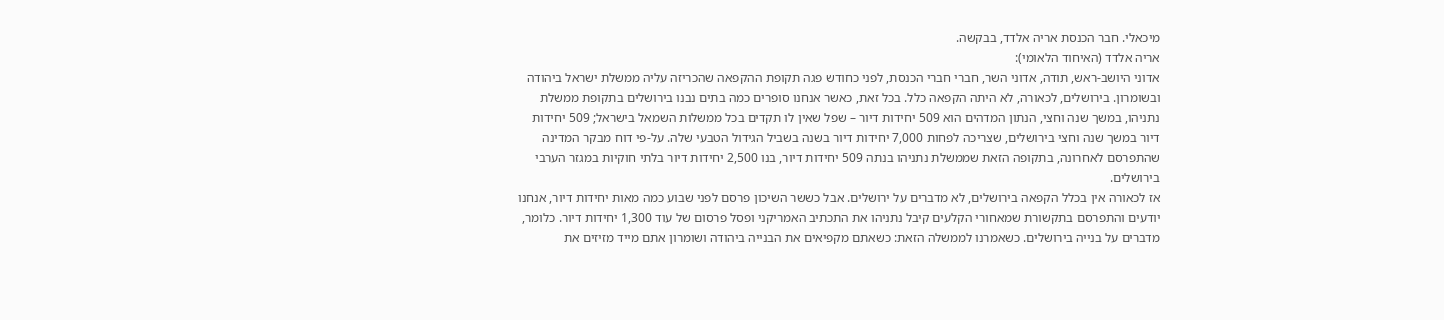מיכאלי. חבר הכנסת אריה אלדד, בבקשה.
אריה אלדד (האיחוד הלאומי):
אדוני היושב-ראש, תודה, אדוני השר, חברי חברי הכנסת, לפני כחודש פגה תקופת ההקפאה שהכריזה עליה ממשלת ישראל ביהודה ובשומרון. בירושלים, לכאורה, לא היתה הקפאה כלל. בכל זאת, כאשר אנחנו סופרים כמה בתים נבנו בירושלים בתקופת ממשלת נתניהו, במשך שנה וחצי, הנתון המדהים הוא 509 יחידות דיור – שפל שאין לו תקדים בכל ממשלות השמאל בישראל; 509 יחידות דיור במשך שנה וחצי בירושלים, שצריכה לפחות 7,000 יחידות דיור בשנה בשביל הגידול הטבעי שלה. על-פי דוח מבקר המדינה שהתפרסם לאחרונה, בתקופה הזאת שממשלת נתניהו בנתה 509 יחידות דיור, בנו 2,500 יחידות דיור בלתי חוקיות במגזר הערבי בירושלים.
אז לכאורה אין בכלל הקפאה בירושלים, לא מדברים על ירושלים. אבל כששר השיכון פרסם לפני שבוע כמה מאות יחידות דיור, אנחנו יודעים והתפרסם בתקשורת שמאחורי הקלעים קיבל נתניהו את התכתיב האמריקני ופסל פרסום של עוד 1,300 יחידות דיור. כלומר, מדברים על בנייה בירושלים. כשאמרנו לממשלה הזאת: כשאתם מקפיאים את הבנייה ביהודה ושומרון אתם מייד מזיזים את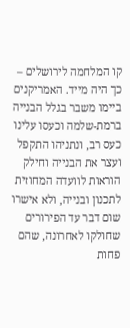קו המלחמה לירושלים – כך היה מייד. האמריקנים ביימו משבר בגלל הבנייה ברמת-שלמה וכעסו עלינו כעס רב, ונתניהו התקפל ועצר את הבנייה וחילק הוראות לוועדה המחוזית לתכנון ובנייה, ולא אישרו שום דבר עד הפירורים שחולקו לאחרונה, שהם פחות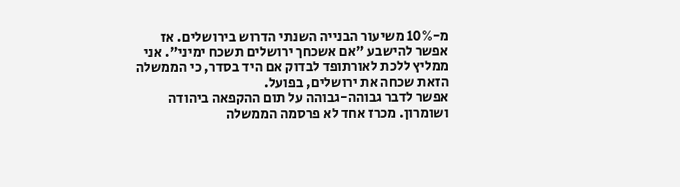מ-10% משיעור הבנייה השנתי הדרוש בירושלים. אז אפשר להישבע "אם אשכחך ירושלים תשכח ימיני". אני ממליץ ללכת לאורתופד לבדוק אם היד בסדר, כי הממשלה הזאת שכחה את ירושלים, בפועל.
אפשר לדבר גבוהה-גבוהה על תום ההקפאה ביהודה ושומרון. מכרז אחד לא פרסמה הממשלה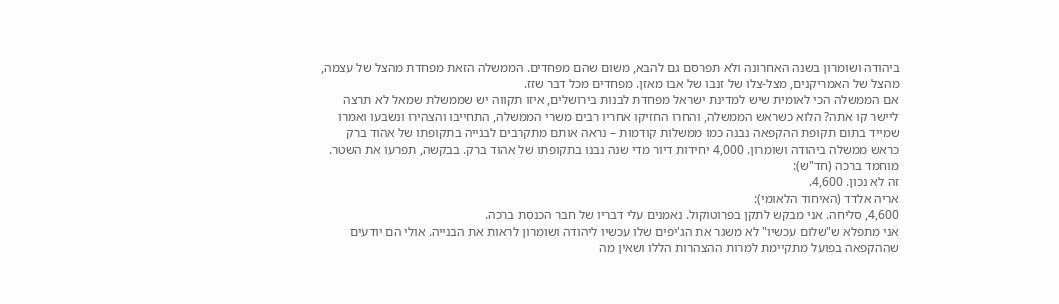ביהודה ושומרון בשנה האחרונה ולא תפרסם גם להבא, משום שהם מפחדים. הממשלה הזאת מפחדת מהצל של עצמה, מהצל של האמריקנים, מצל-צלו של זנבו של אבו מאזן. מפחדים מכל דבר שזז.
אם הממשלה הכי לאומית שיש למדינת ישראל מפחדת לבנות בירושלים, איזו תקווה יש שממשלת שמאל לא תרצה ליישר קו אתה? הלוא כשראש הממשלה, והחרו החזיקו אחריו רבים משרי הממשלה, התחייבו והצהירו ונשבעו ואמרו שמייד בתום תקופת ההקפאה נבנה כמו ממשלות קודמות – נראה אותם מתקרבים לבנייה בתקופתו של אהוד ברק כראש ממשלה ביהודה ושומרון. 4,000 יחידות דיור מדי שנה נבנו בתקופתו של אהוד ברק. בבקשה, תפרעו את השטר.
מוחמד ברכה (חד"ש):
זה לא נכון. 4,600.
אריה אלדד (האיחוד הלאומי):
4,600, סליחה. אני מבקש לתקן בפרוטוקול. נאמנים עלי דבריו של חבר הכנסת ברכה.
אני מתפלא ש"שלום עכשיו" לא משגר את הג'יפים שלו עכשיו ליהודה ושומרון לראות את הבנייה. אולי הם יודעים שההקפאה בפועל מתקיימת למרות ההצהרות הללו ושאין מה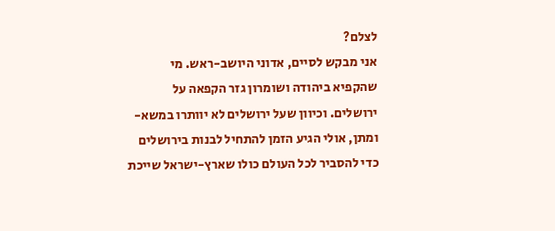לצלם?
אני מבקש לסיים, אדוני היושב-ראש. מי שהקפיא ביהודה ושומרון גזר הקפאה על ירושלים. וכיוון שעל ירושלים לא יוותרו במשא-ומתן, אולי הגיע הזמן להתחיל לבנות בירושלים כדי להסביר לכל העולם כולו שארץ-ישראל שייכת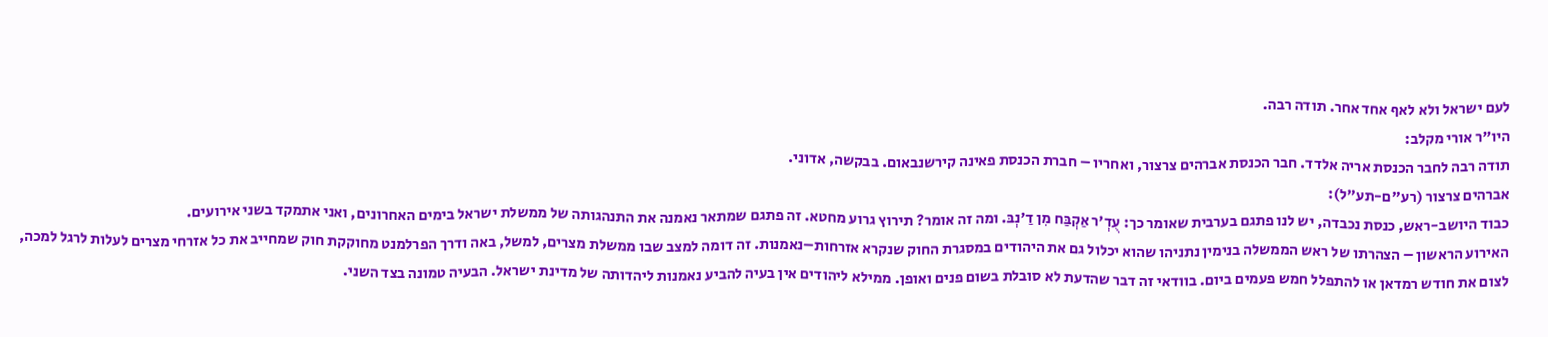לעם ישראל ולא לאף אחד אחר. תודה רבה.
היו"ר אורי מקלב:
תודה רבה לחבר הכנסת אריה אלדד. חבר הכנסת אברהים צרצור, ואחריו – חברת הכנסת פאינה קירשנבאום. בבקשה, אדוני.
אברהים צרצור (רע"ם-תע"ל):
כבוד היושב-ראש, כנסת נכבדה, יש לנו פתגם בערבית שאומר כך: עֻדְ'ר אַקְבַּח מִן דַ'נְבּ. ומה זה אומר? תירוץ גרוע מחטא. זה פתגם שמתאר נאמנה את התנהגותה של ממשלת ישראל בימים האחרונים, ואני אתמקד בשני אירועים.
האירוע הראשון – הצהרתו של ראש הממשלה בנימין נתניהו שהוא יכלול גם את היהודים במסגרת החוק שנקרא אזרחות–נאמנות. זה דומה למצב שבו ממשלת מצרים, למשל, באה ודרך הפרלמנט מחוקקת חוק שמחייב את כל אזרחי מצרים לעלות לרגל למכה, לצום את חודש רמדאן או להתפלל חמש פעמים ביום. בוודאי זה דבר שהדעת לא סובלת בשום פנים ואופן. ממילא ליהודים אין בעיה להביע נאמנות ליהדותה של מדינת ישראל. הבעיה טמונה בצד השני.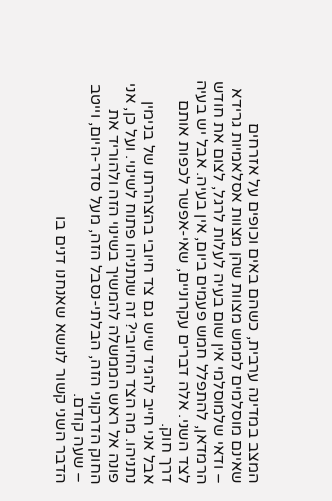המצב במדינה ערבית, כשהם באים וכופים על אזרחים שאינם מוסלמים לממש מצוות שהן מצוות אסלאמיות גרידא – ודאי שלמוסלמי אין שום בעיה לעלות לרגל, לצום את חודש הרמדאן, להתפלל חמש פעמים ביום, אין בעיה. אבל יש בעיה לצד השני. אלה דברים עקרוניים, שאי-אפשר לכפות אותם דרך חוק.
אבל אני חייב להגיד שיש גם צד חיובי בהצהרתו של בנימין נתניהו. מה הצד החיובי? זה שנתניהו פתוח לשינוי. ועל כן, אני פונה אל ראש הממשלה להמשיך בשינוי הזה ולהוריד את החוק הדרקוני הזה, הבלתי-נסבל הזה, מעל סדר-היום, וייטב – שעה קודם.
הדבר השני קשור לנושא שאנחנו דנים בו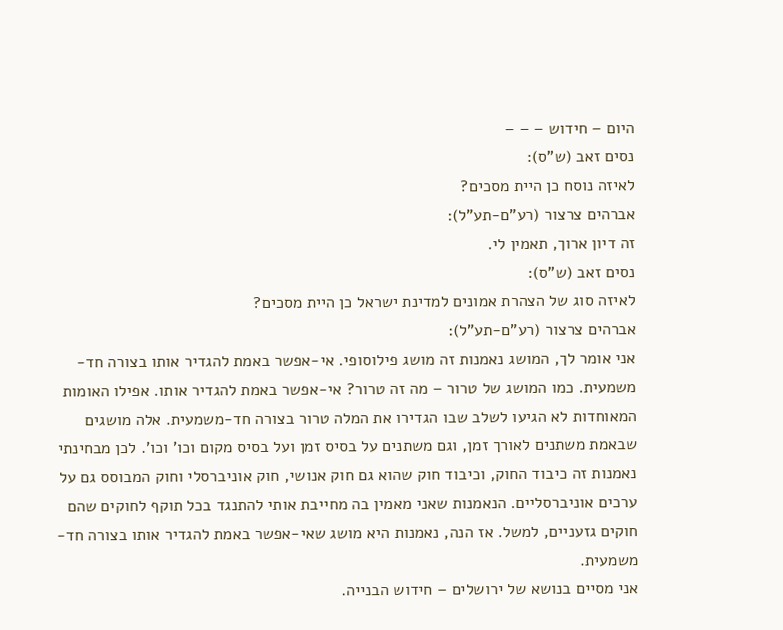היום – חידוש – – –
נסים זאב (ש"ס):
לאיזה נוסח כן היית מסכים?
אברהים צרצור (רע"ם-תע"ל):
זה דיון ארוך, תאמין לי.
נסים זאב (ש"ס):
לאיזה סוג של הצהרת אמונים למדינת ישראל כן היית מסכים?
אברהים צרצור (רע"ם-תע"ל):
אני אומר לך, המושג נאמנות זה מושג פילוסופי. אי-אפשר באמת להגדיר אותו בצורה חד-משמעית. כמו המושג של טרור – מה זה טרור? אי-אפשר באמת להגדיר אותו. אפילו האומות המאוחדות לא הגיעו לשלב שבו הגדירו את המלה טרור בצורה חד-משמעית. אלה מושגים שבאמת משתנים לאורך זמן, וגם משתנים על בסיס זמן ועל בסיס מקום וכו' וכו'. לכן מבחינתי נאמנות זה כיבוד החוק, וכיבוד חוק שהוא גם חוק אנושי, חוק אוניברסלי וחוק המבוסס גם על ערכים אוניברסליים. הנאמנות שאני מאמין בה מחייבת אותי להתנגד בכל תוקף לחוקים שהם חוקים גזעניים, למשל. אז הנה, נאמנות היא מושג שאי-אפשר באמת להגדיר אותו בצורה חד-משמעית.
אני מסיים בנושא של ירושלים – חידוש הבנייה.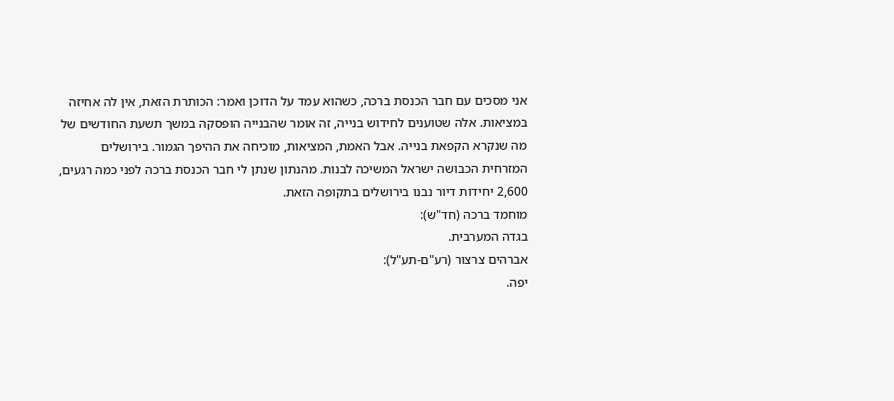אני מסכים עם חבר הכנסת ברכה, כשהוא עמד על הדוכן ואמר: הכותרת הזאת, אין לה אחיזה במציאות. אלה שטוענים לחידוש בנייה, זה אומר שהבנייה הופסקה במשך תשעת החודשים של מה שנקרא הקפאת בנייה. אבל האמת, המציאות, מוכיחה את ההיפך הגמור. בירושלים המזרחית הכבושה ישראל המשיכה לבנות. מהנתון שנתן לי חבר הכנסת ברכה לפני כמה רגעים, 2,600 יחידות דיור נבנו בירושלים בתקופה הזאת.
מוחמד ברכה (חד"ש):
בגדה המערבית.
אברהים צרצור (רע"ם-תע"ל):
יפה.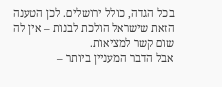בכל הגדה, כולל ירושלים. לכן הטענה הזאת שישראל הולכת לבנות – אין לה שום קשר למציאות.
אבל הדבר המעניין ביותר –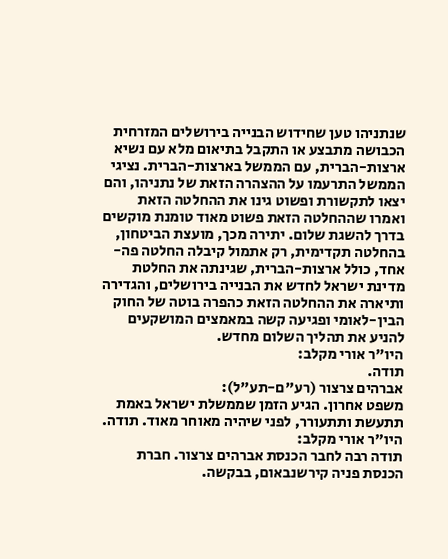שנתניהו טען שחידוש הבנייה בירושלים המזרחית הכבושה מתבצע או התקבל בתיאום מלא עם נשיא ארצות-הברית, עם הממשל בארצות-הברית. נציגי הממשל התרעמו על ההצהרה הזאת של נתניהו, והם יצאו לתקשורת ופשוט גינו את ההחלטה הזאת ואמרו שההחלטה הזאת פשוט מאוד טומנת מוקשים בדרך להשגת שלום. יתירה מכך, מועצת הביטחון, בהחלטה תקדימית, רק אתמול קיבלה החלטה פה-אחד, כולל ארצות-הברית, שגינתה את החלטת מדינת ישראל לחדש את הבנייה בירושלים, והגדירה ותיארה את ההחלטה הזאת כהפרה בוטה של החוק הבין-לאומי ופגיעה קשה במאמצים המושקעים להניע את תהליך השלום מחדש.
היו"ר אורי מקלב:
תודה.
אברהים צרצור (רע"ם-תע"ל):
משפט אחרון. הגיע הזמן שממשלת ישראל באמת תתעשת ותתעורר, לפני שיהיה מאוחר מאוד. תודה.
היו"ר אורי מקלב:
תודה רבה לחבר הכנסת אברהים צרצור. חברת הכנסת פניה קירשנבאום, בבקשה.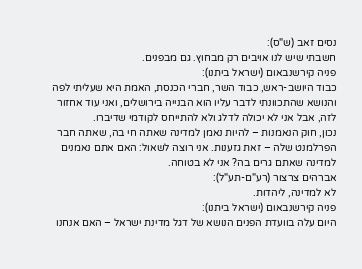נסים זאב (ש"ס):
חשבתי שיש לנו אויבים רק מבחוץ. גם מבפנים.
פניה קירשנבאום (ישראל ביתנו):
כבוד היושב-ראש, כבוד השר, חברי הכנסת, האמת היא שעליתי לפה והנושא שהתכוונתי לדבר עליו הוא הבנייה בירושלים, ואני עוד אחזור לזה, אבל אני לא יכולה לדלג ולא להתייחס לקודמי שדיברו.
נכון, חוק הנאמנות – להיות נאמן למדינה שאתה חי בה, שאתה חבר הפרלמנט שלה – זאת גזענות. אני רוצה לשאול: האם אתם נאמנים למדינה שאתם גרים בה? אני לא בטוחה.
אברהים צרצור (רע"ם-תע"ל):
לא למדינה, ליהדות.
פניה קירשנבאום (ישראל ביתנו):
היום עלה בוועדת הפנים הנושא של דגל מדינת ישראל – האם אנחנו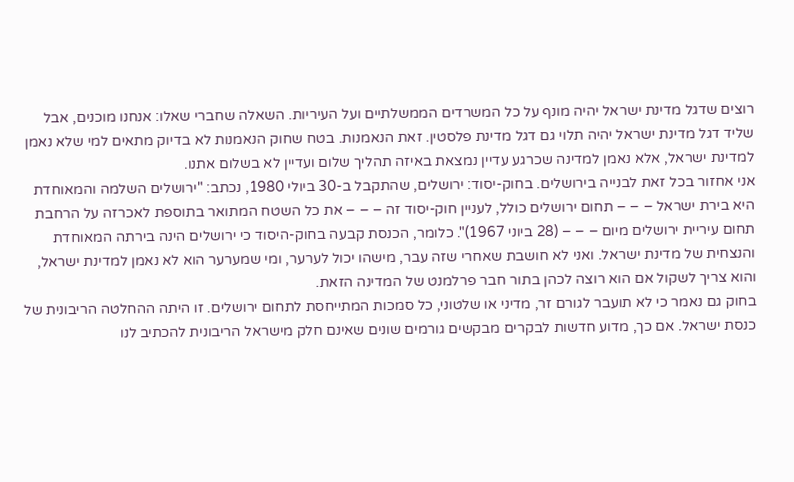רוצים שדגל מדינת ישראל יהיה מונף על כל המשרדים הממשלתיים ועל העיריות. השאלה שחברי שאלו: אנחנו מוכנים, אבל שליד דגל מדינת ישראל יהיה תלוי גם דגל מדינת פלסטין. זאת הנאמנות. בטח שחוק הנאמנות לא בדיוק מתאים למי שלא נאמן למדינת ישראל, אלא נאמן למדינה שכרגע עדיין נמצאת באיזה תהליך שלום ועדיין לא בשלום אתנו.
אני אחזור בכל זאת לבנייה בירושלים. בחוק-יסוד: ירושלים, שהתקבל ב-30 ביולי 1980, נכתב: "ירושלים השלמה והמאוחדת היא בירת ישראל – – – תחום ירושלים כולל, לעניין חוק-יסוד זה – – – את כל השטח המתואר בתוספת לאכרזה על הרחבת תחום עיריית ירושלים מיום – – – (28 ביוני 1967)". כלומר, הכנסת קבעה בחוק-היסוד כי ירושלים הינה בירתה המאוחדת והנצחית של מדינת ישראל. ואני לא חושבת שאחרי שזה עבר, מישהו יכול לערער, ומי שמערער הוא לא נאמן למדינת ישראל, והוא צריך לשקול אם הוא רוצה לכהן בתור חבר פרלמנט של המדינה הזאת.
בחוק גם נאמר כי לא תועבר לגורם זר, מדיני או שלטוני, כל סמכות המתייחסת לתחום ירושלים. זו היתה ההחלטה הריבונית של כנסת ישראל. אם כך, מדוע חדשות לבקרים מבקשים גורמים שונים שאינם חלק מישראל הריבונית להכתיב לנו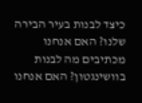כיצד לבנות בעיר הבירה שלנו? האם אנחנו מכתיבים מה לבנות בוושינגטון? האם אנחנו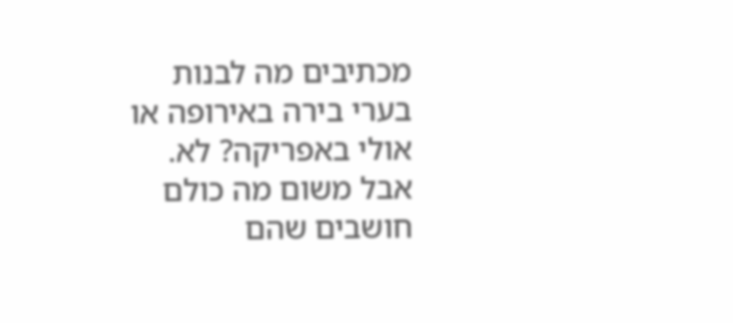מכתיבים מה לבנות בערי בירה באירופה או אולי באפריקה? לא. אבל משום מה כולם חושבים שהם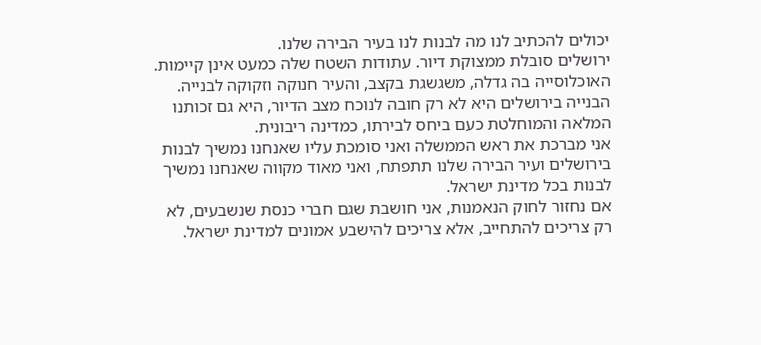יכולים להכתיב לנו מה לבנות לנו בעיר הבירה שלנו.
ירושלים סובלת ממצוקת דיור. עתודות השטח שלה כמעט אינן קיימות. האוכלוסייה בה גדלה, משגשגת בקצב, והעיר חנוקה וזקוקה לבנייה. הבנייה בירושלים היא לא רק חובה לנוכח מצב הדיור, היא גם זכותנו המלאה והמוחלטת כעם ביחס לבירתו, כמדינה ריבונית.
אני מברכת את ראש הממשלה ואני סומכת עליו שאנחנו נמשיך לבנות בירושלים ועיר הבירה שלנו תתפתח, ואני מאוד מקווה שאנחנו נמשיך לבנות בכל מדינת ישראל.
אם נחזור לחוק הנאמנות, אני חושבת שגם חברי כנסת שנשבעים, לא רק צריכים להתחייב, אלא צריכים להישבע אמונים למדינת ישראל.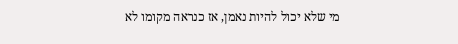מי שלא יכול להיות נאמן, אז כנראה מקומו לא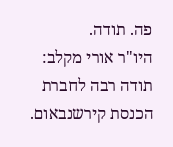פה. תודה.
היו"ר אורי מקלב:
תודה רבה לחברת הכנסת קירשנבאום.